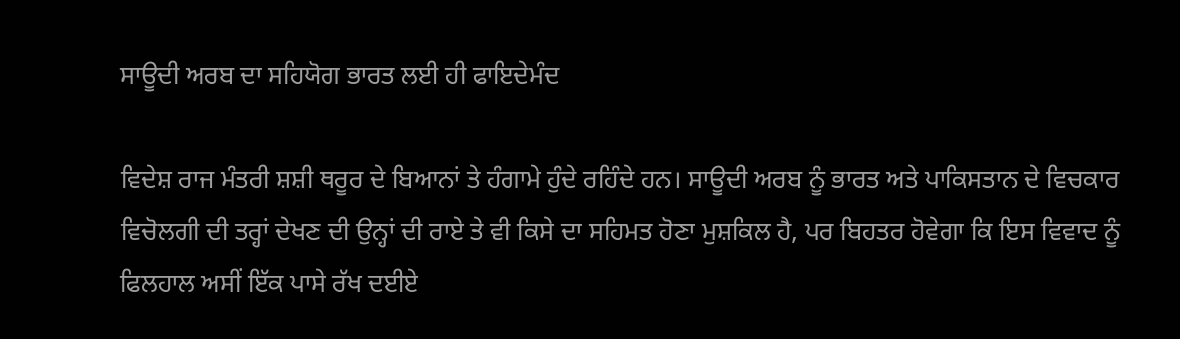ਸਾਊਦੀ ਅਰਬ ਦਾ ਸਹਿਯੋਗ ਭਾਰਤ ਲਈ ਹੀ ਫਾਇਦੇਮੰਦ

ਵਿਦੇਸ਼ ਰਾਜ ਮੰਤਰੀ ਸ਼ਸ਼ੀ ਥਰੂਰ ਦੇ ਬਿਆਨਾਂ ਤੇ ਹੰਗਾਮੇ ਹੁੰਦੇ ਰਹਿੰਦੇ ਹਨ। ਸਾਊਦੀ ਅਰਬ ਨੂੰ ਭਾਰਤ ਅਤੇ ਪਾਕਿਸਤਾਨ ਦੇ ਵਿਚਕਾਰ ਵਿਚੋਲਗੀ ਦੀ ਤਰ੍ਹਾਂ ਦੇਖਣ ਦੀ ਉਨ੍ਹਾਂ ਦੀ ਰਾਏ ਤੇ ਵੀ ਕਿਸੇ ਦਾ ਸਹਿਮਤ ਹੋਣਾ ਮੁਸ਼ਕਿਲ ਹੈ, ਪਰ ਬਿਹਤਰ ਹੋਵੇਗਾ ਕਿ ਇਸ ਵਿਵਾਦ ਨੂੰ ਫਿਲਹਾਲ ਅਸੀਂ ਇੱਕ ਪਾਸੇ ਰੱਖ ਦਈਏ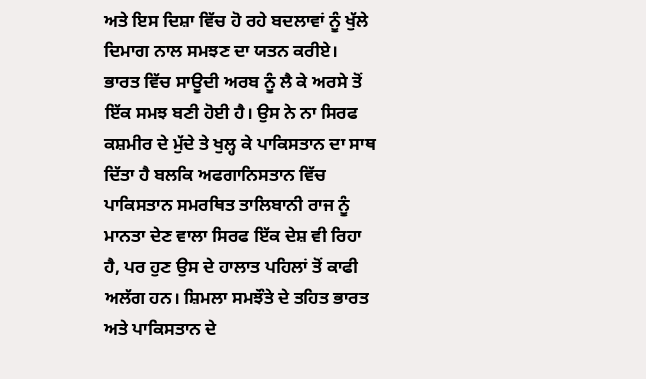ਅਤੇ ਇਸ ਦਿਸ਼ਾ ਵਿੱਚ ਹੋ ਰਹੇ ਬਦਲਾਵਾਂ ਨੂੰ ਖੁੱਲੇ ਦਿਮਾਗ ਨਾਲ ਸਮਝਣ ਦਾ ਯਤਨ ਕਰੀਏ।
ਭਾਰਤ ਵਿੱਚ ਸਾਊਦੀ ਅਰਬ ਨੂੰ ਲੈ ਕੇ ਅਰਸੇ ਤੋਂ ਇੱਕ ਸਮਝ ਬਣੀ ਹੋਈ ਹੈ। ਉਸ ਨੇ ਨਾ ਸਿਰਫ ਕਸ਼ਮੀਰ ਦੇ ਮੁੱਦੇ ਤੇ ਖੁਲ੍ਹ ਕੇ ਪਾਕਿਸਤਾਨ ਦਾ ਸਾਥ ਦਿੱਤਾ ਹੈ ਬਲਕਿ ਅਫਗਾਨਿਸਤਾਨ ਵਿੱਚ ਪਾਕਿਸਤਾਨ ਸਮਰਥਿਤ ਤਾਲਿਬਾਨੀ ਰਾਜ ਨੂੰ ਮਾਨਤਾ ਦੇਣ ਵਾਲਾ ਸਿਰਫ ਇੱਕ ਦੇਸ਼ ਵੀ ਰਿਹਾ ਹੈ, ਪਰ ਹੁਣ ਉਸ ਦੇ ਹਾਲਾਤ ਪਹਿਲਾਂ ਤੋਂ ਕਾਫੀ ਅਲੱਗ ਹਨ। ਸ਼ਿਮਲਾ ਸਮਝੌਤੇ ਦੇ ਤਹਿਤ ਭਾਰਤ ਅਤੇ ਪਾਕਿਸਤਾਨ ਦੇ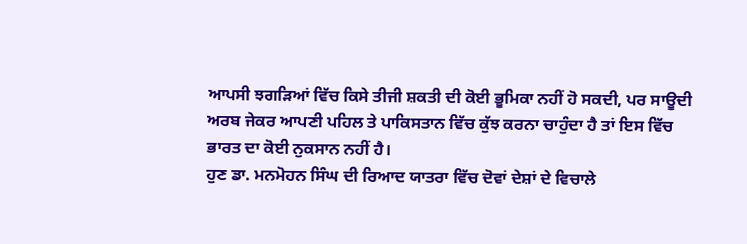ਆਪਸੀ ਝਗੜਿਆਂ ਵਿੱਚ ਕਿਸੇ ਤੀਜੀ ਸ਼ਕਤੀ ਦੀ ਕੋਈ ਭੂਮਿਕਾ ਨਹੀਂ ਹੋ ਸਕਦੀ, ਪਰ ਸਾਊਦੀ ਅਰਬ ਜੇਕਰ ਆਪਣੀ ਪਹਿਲ ਤੇ ਪਾਕਿਸਤਾਨ ਵਿੱਚ ਕੁੱਝ ਕਰਨਾ ਚਾਹੁੰਦਾ ਹੈ ਤਾਂ ਇਸ ਵਿੱਚ ਭਾਰਤ ਦਾ ਕੋਈ ਨੁਕਸਾਨ ਨਹੀਂ ਹੈ।
ਹੁਣ ਡਾ. ਮਨਮੋਹਨ ਸਿੰਘ ਦੀ ਰਿਆਦ ਯਾਤਰਾ ਵਿੱਚ ਦੋਵਾਂ ਦੇਸ਼ਾਂ ਦੇ ਵਿਚਾਲੇ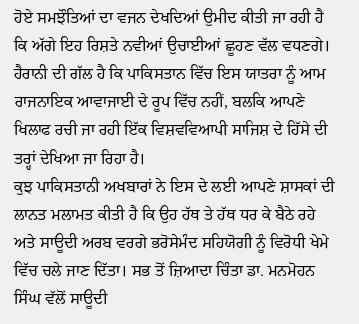ਹੋਏ ਸਮਝੌਤਿਆਂ ਦਾ ਵਜਨ ਦੇਖਦਿਆਂ ਉਮੀਦ ਕੀਤੀ ਜਾ ਰਹੀ ਹੈ ਕਿ ਅੱਗੇ ਇਹ ਰਿਸ਼ਤੇ ਨਵੀਆਂ ਉਚਾਈਆਂ ਛੂਹਣ ਵੱਲ ਵਧਣਗੇ। ਹੈਰਾਨੀ ਦੀ ਗੱਲ ਹੈ ਕਿ ਪਾਕਿਸਤਾਨ ਵਿੱਚ ਇਸ ਯਾਤਰਾ ਨੂੰ ਆਮ ਰਾਜਨਾਇਕ ਆਵਾਜਾਈ ਦੇ ਰੂਪ ਵਿੱਚ ਨਹੀਂ, ਬਲਕਿ ਆਪਣੇ ਖਿਲਾਫ ਰਚੀ ਜਾ ਰਹੀ ਇੱਕ ਵਿਸ਼ਵਵਿਆਪੀ ਸਾਜਿਸ਼ ਦੇ ਹਿੱਸੇ ਦੀ ਤਰ੍ਹਾਂ ਦੇਖਿਆ ਜਾ ਰਿਹਾ ਹੈ।
ਕੁਝ ਪਾਕਿਸਤਾਨੀ ਅਖਬਾਰਾਂ ਨੇ ਇਸ ਦੇ ਲਈ ਆਪਣੇ ਸ਼ਾਸਕਾਂ ਦੀ ਲਾਨਤ ਮਲਾਮਤ ਕੀਤੀ ਹੈ ਕਿ ਉਹ ਹੱਥ ਤੇ ਹੱਥ ਧਰ ਕੇ ਬੈਠੇ ਰਹੇ ਅਤੇ ਸਾਊਦੀ ਅਰਬ ਵਰਗੇ ਭਰੋਸੇਮੰਦ ਸਹਿਯੋਗੀ ਨੂੰ ਵਿਰੋਧੀ ਖੇਮੇ ਵਿੱਚ ਚਲੇ ਜਾਣ ਦਿੱਤਾ। ਸਭ ਤੋਂ ਜ਼ਿਆਦਾ ਚਿੰਤਾ ਡਾ. ਮਨਮੋਹਨ ਸਿੰਘ ਵੱਲੋਂ ਸਾਊਦੀ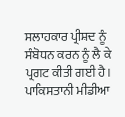ਸਲਾਹਕਾਰ ਪ੍ਰੀਸ਼ਦ ਨੂੰ ਸੰਬੋਧਨ ਕਰਨ ਨੂੰ ਲੈ ਕੇ ਪ੍ਰਗਟ ਕੀਤੀ ਗਈ ਹੈ।
ਪਾਕਿਸਤਾਨੀ ਮੀਡੀਆ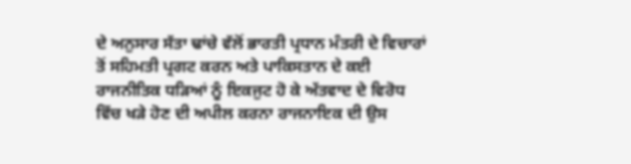ਦੇ ਅਨੁਸਾਰ ਸੱਤਾ ਢਾਂਚੇ ਵੱਲੋਂ ਭਾਰਤੀ ਪ੍ਰਧਾਨ ਮੰਤਰੀ ਦੇ ਵਿਚਾਰਾਂ ਤੋਂ ਸਹਿਮਤੀ ਪ੍ਰਗਟ ਕਰਨ ਅਤੇ ਪਾਕਿਸਤਾਨ ਦੇ ਕਈ ਰਾਜਨੀਤਿਕ ਧੜਿਆਂ ਨੂੰ ਇਕਜੁਟ ਹੋ ਕੇ ਅੱਤਵਾਦ ਦੇ ਵਿਰੋਧ ਵਿੱਚ ਖੜੇ ਹੋਣ ਦੀ ਅਪੀਲ ਕਰਨਾ ਰਾਜਨਾਇਕ ਦੀ ਉਸ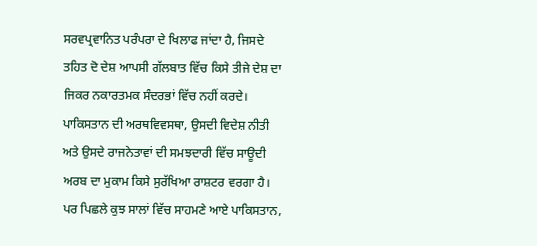ਸਰਵਪ੍ਰਵਾਨਿਤ ਪਰੰਪਰਾ ਦੇ ਖਿਲਾਫ ਜਾਂਦਾ ਹੈ, ਜਿਸਦੇ ਤਹਿਤ ਦੋ ਦੇਸ਼ ਆਪਸੀ ਗੱਲਬਾਤ ਵਿੱਚ ਕਿਸੇ ਤੀਜੇ ਦੇਸ਼ ਦਾ ਜਿਕਰ ਨਕਾਰਤਮਕ ਸੰਦਰਭਾਂ ਵਿੱਚ ਨਹੀਂ ਕਰਦੇ।
ਪਾਕਿਸਤਾਨ ਦੀ ਅਰਥਵਿਵਸਥਾ, ਉਸਦੀ ਵਿਦੇਸ਼ ਨੀਤੀ ਅਤੇ ਉਸਦੇ ਰਾਜਨੇਤਾਵਾਂ ਦੀ ਸਮਝਦਾਰੀ ਵਿੱਚ ਸਾਊਦੀ ਅਰਬ ਦਾ ਮੁਕਾਮ ਕਿਸੇ ਸੁਰੱਖਿਆ ਰਾਸ਼ਟਰ ਵਰਗਾ ਹੈ। ਪਰ ਪਿਛਲੇ ਕੁਝ ਸਾਲਾਂ ਵਿੱਚ ਸਾਹਮਣੇ ਆਏ ਪਾਕਿਸਤਾਨ,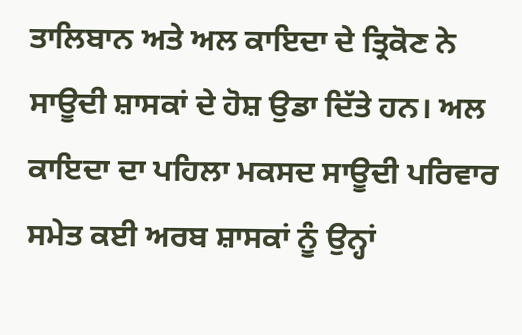ਤਾਲਿਬਾਨ ਅਤੇ ਅਲ ਕਾਇਦਾ ਦੇ ਤ੍ਰਿਕੋਣ ਨੇ ਸਾਊਦੀ ਸ਼ਾਸਕਾਂ ਦੇ ਹੋਸ਼ ਉਡਾ ਦਿੱਤੇ ਹਨ। ਅਲ ਕਾਇਦਾ ਦਾ ਪਹਿਲਾ ਮਕਸਦ ਸਾਊਦੀ ਪਰਿਵਾਰ ਸਮੇਤ ਕਈ ਅਰਬ ਸ਼ਾਸਕਾਂ ਨੂੰ ਉਨ੍ਹਾਂ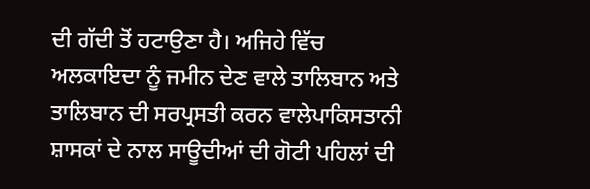ਦੀ ਗੱਦੀ ਤੋਂ ਹਟਾਉਣਾ ਹੈ। ਅਜਿਹੇ ਵਿੱਚ ਅਲਕਾਇਦਾ ਨੂੰ ਜਮੀਨ ਦੇਣ ਵਾਲੇ ਤਾਲਿਬਾਨ ਅਤੇ ਤਾਲਿਬਾਨ ਦੀ ਸਰਪ੍ਰਸਤੀ ਕਰਨ ਵਾਲੇਪਾਕਿਸਤਾਨੀ ਸ਼ਾਸਕਾਂ ਦੇ ਨਾਲ ਸਾਊਦੀਆਂ ਦੀ ਗੋਟੀ ਪਹਿਲਾਂ ਦੀ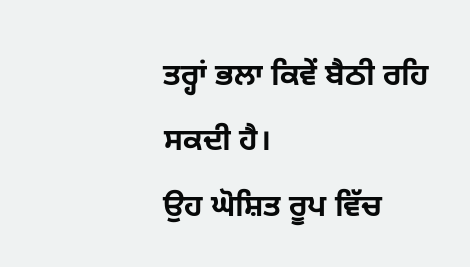ਤਰ੍ਹਾਂ ਭਲਾ ਕਿਵੇਂ ਬੈਠੀ ਰਹਿ ਸਕਦੀ ਹੈ।
ਉਹ ਘੋਸ਼ਿਤ ਰੂਪ ਵਿੱਚ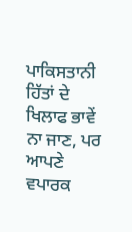ਪਾਕਿਸਤਾਨੀ ਹਿੱਤਾਂ ਦੇ ਖਿਲਾਫ ਭਾਵੇਂ ਨਾ ਜਾਣ, ਪਰ ਆਪਣੇ ਵਪਾਰਕ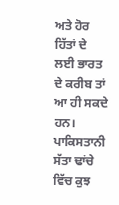ਅਤੇ ਹੋਰ ਹਿੱਤਾਂ ਦੇ ਲਈ ਭਾਰਤ ਦੇ ਕਰੀਬ ਤਾਂ ਆ ਹੀ ਸਕਦੇ ਹਨ। ਪਾਕਿਸਤਾਨੀ ਸੱਤਾ ਢਾਂਚੇ ਵਿੱਚ ਕੁਝ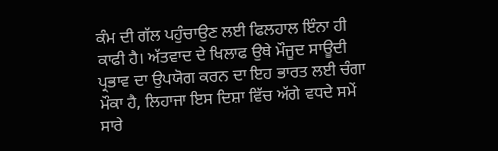ਕੰਮ ਦੀ ਗੱਲ ਪਹੁੰਚਾਉਣ ਲਈ ਫਿਲਹਾਲ ਇੰਨਾ ਹੀ ਕਾਫੀ ਹੈ। ਅੱਤਵਾਦ ਦੇ ਖਿਲਾਫ ਉਥੇ ਮੌਜੂਦ ਸਾਊਦੀ ਪ੍ਰਭਾਵ ਦਾ ਉਪਯੋਗ ਕਰਨ ਦਾ ਇਹ ਭਾਰਤ ਲਈ ਚੰਗਾ ਮੌਕਾ ਹੈ, ਲਿਹਾਜਾ ਇਸ ਦਿਸ਼ਾ ਵਿੱਚ ਅੱਗੇ ਵਧਦੇ ਸਮੇਂ ਸਾਰੇ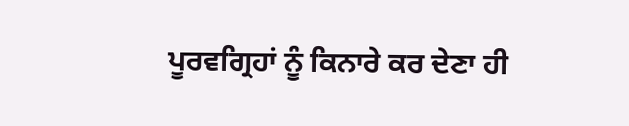ਪੂਰਵਗ੍ਰਿਹਾਂ ਨੂੰ ਕਿਨਾਰੇ ਕਰ ਦੇਣਾ ਹੀ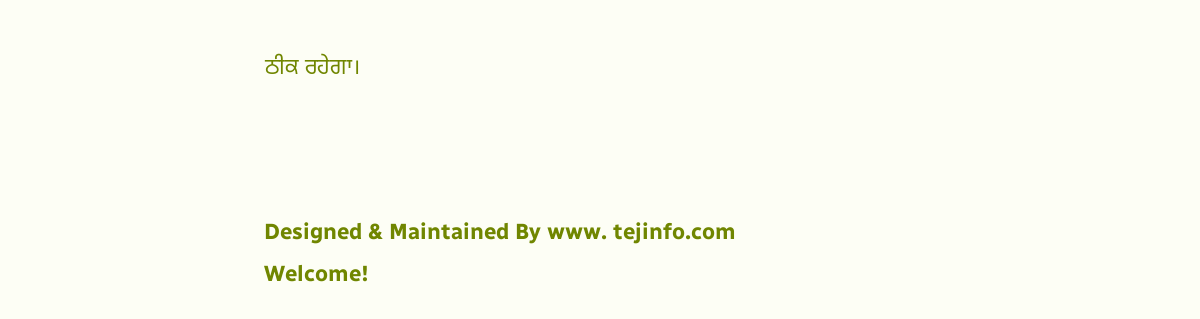ਠੀਕ ਰਹੇਗਾ।



Designed & Maintained By www. tejinfo.com
Welcome!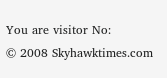You are visitor No:
© 2008 Skyhawktimes.com